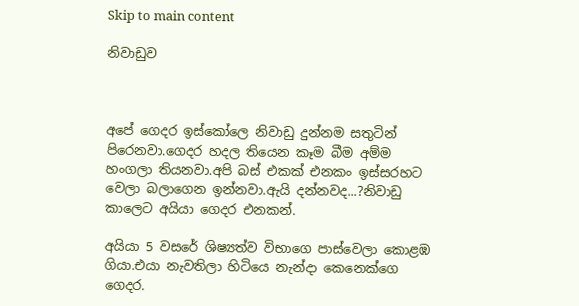Skip to main content

නිවාඩුව



අපේ ගෙදර ඉස්කෝලෙ නිවාඩු දුන්නම සතුටින් පිරෙනවා.ගෙදර හදල තියෙන කෑම බීම අම්ම හංගලා තියනවා.අපි බස් එකක් එනකං ඉස්සරහට වෙලා බලාගෙන ඉන්නවා.ඇයි දන්නවද...?නිවාඩු කාලෙට අයියා ගෙදර එනකන්.

අයියා 5 වසරේ ශිෂ්‍යත්ව විභාගෙ පාස්වෙලා කොළඹ ගියා.එයා නැවතිලා හිටියෙ නැන්දා කෙනෙක්ගෙ ගෙදර.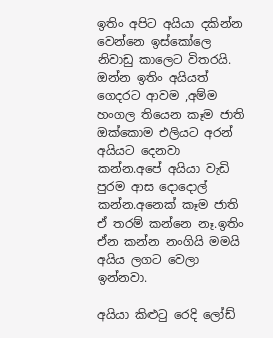ඉතිං අපිට අයියා දකින්න වෙන්නෙ ඉස්කෝලෙ නිවාඩු කාලෙට විතරයි.
ඔන්න ඉතිං අයියත් ගෙදරට ආවම ,අම්ම හංගල තියෙන කෑම ජාති ඔක්කොම එලියට අරන් අයියට දෙනවා
කන්න.අපේ අයියා වැඩි පුරම ආස දොදොල් කන්න.අනෙක් කෑම ජාති ඒ තරම් කන්නෙ නෑ.ඉතිං ඒන කන්න නංගියි මමයි අයිය ලගට වෙලා ඉන්නවා.

අයියා කිළුටු රෙදි ලෝඩ්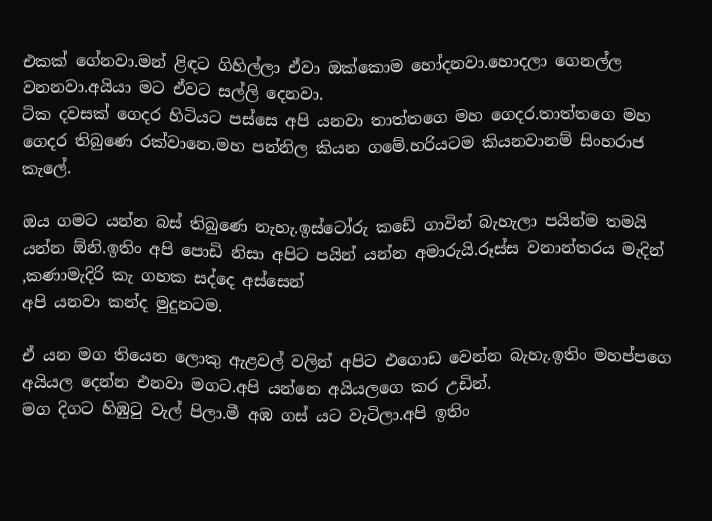එකක් ගේනවා.මන් ළිඳට ගිහිල්ලා ඒවා ඔක්කොම හෝදනවා.හොදලා ගෙනල්ල වනනවා.අයියා මට ඒවට සල්ලි දෙනවා.
ටික දවසක් ගෙදර හිටියට පස්සෙ අපි යනවා තාත්තගෙ මහ ගෙදර.තාත්තගෙ මහ ගෙදර තිබුණෙ රක්වානෙ.මහ පන්නිල කියන ගමේ.හරියටම කියනවානම් සිංහරාජ කැලේ.

ඔය ගමට යන්න බස් තිබුණෙ නැහැ.ඉස්ටෝරු කඩේ ගාවින් බැහැලා පයින්ම තමයි යන්න ඕනි.ඉතිං අපි පොඩි නිසා අපිට පයින් යන්න අමාරුයි.රූස්ස වනාන්තරය මැදින් ,කණාමැදිරි කැ ගහක සද්දෙ අස්සෙන්
අපි යනවා කන්ද මුදුනටම.

ඒ යන මග තියෙන ලොකු ඇළවල් වලින් අපිට එගොඩ වෙන්න බැහැ.ඉතිං මහප්පගෙ අයියල දෙන්න එනවා මගට.අපි යන්නෙ අයියලගෙ කර උඩින්.
මග දිගට හිඹුටු වැල් පිලා.මී අඹ ගස් යට වැටිලා.අපි ඉතිං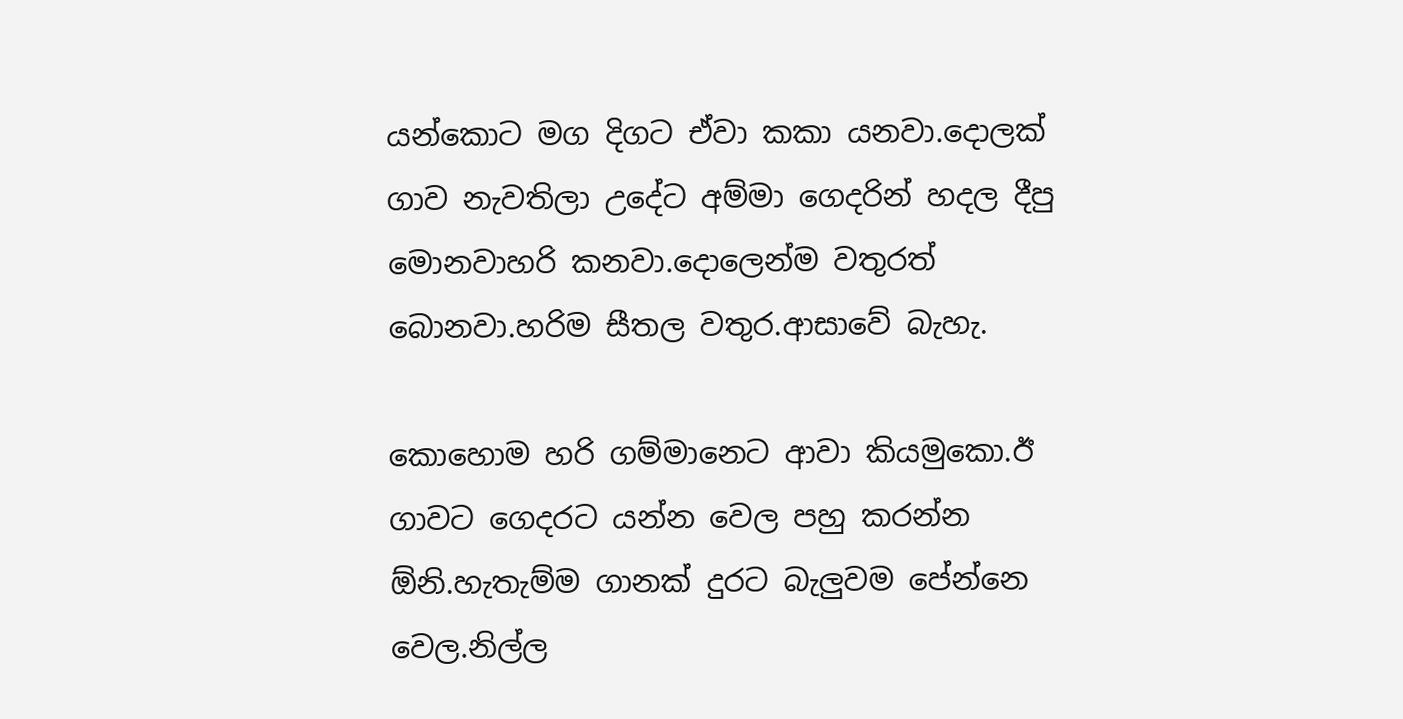යන්කොට මග දිගට ඒවා කකා යනවා.දොලක් ගාව නැවතිලා උදේට අම්මා ගෙදරින් හදල දීපු මොනවාහරි කනවා.දොලෙන්ම වතුරත් බොනවා.හරිම සීතල වතුර.ආසාවේ බැහැ.

කොහොම හරි ගම්මානෙට ආවා කියමුකො.ඊ ගාවට ගෙදරට යන්න වෙල පහු කරන්න ඕනි.හැතැම්ම ගානක් දුරට බැලුවම පේන්නෙ වෙල.නිල්ල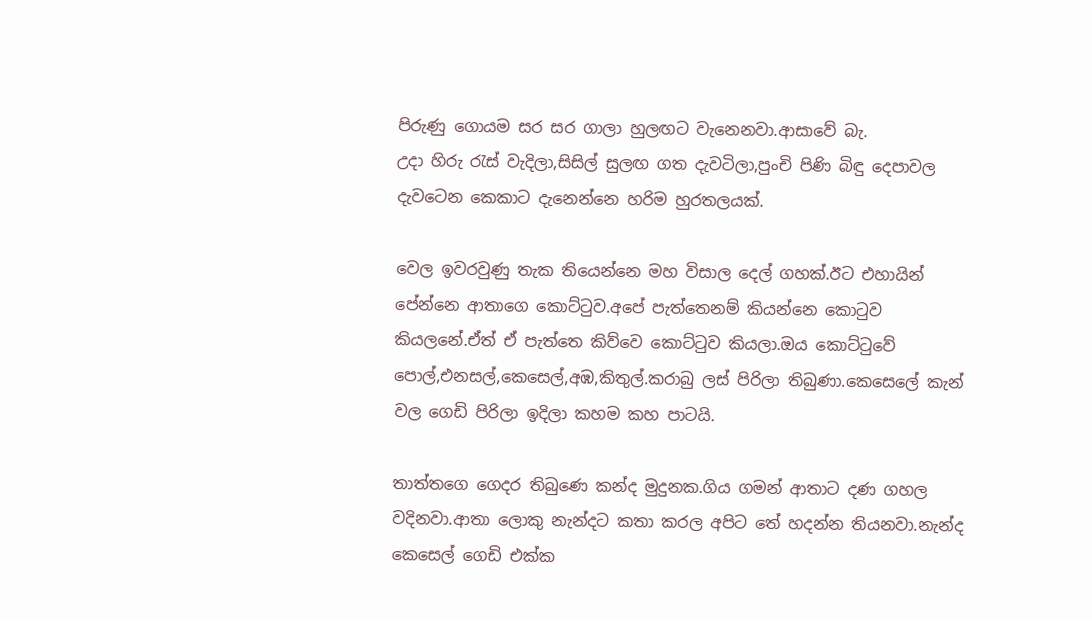පිරුණු ගොයම සර සර ගාලා හුලඟට වැනෙනවා.ආසාවේ බැ.
උදා හිරු රැස් වැදිලා,සිසිල් සුලඟ ගත දැවටිලා,පුංචි පිණි බිඳු දෙපාවල දැවටෙන කෙකාට දැනෙන්නෙ හරිම හුරතලයක්.

වෙල ඉවරවුණු තැක තියෙන්නෙ මහ විසාල දෙල් ගහක්.ඊට එහායින් පේන්නෙ ආතාගෙ කොට්ටුව.අපේ පැත්තෙනම් කියන්නෙ කොටුව කියලනේ.ඒත් ඒ පැත්තෙ කිව්වෙ කොට්ටුව කියලා.ඔය කොට්ටුවේ පොල්,එනසල්,කෙසෙල්,අඹ,කිතුල්.කරාබු ලස් පිරිලා තිබුණා.කෙසෙලේ කැන් වල ගෙඩි පිරිලා ඉදිලා කහම කහ පාටයි.

තාත්තගෙ ගෙදර තිබුණෙ කන්ද මුදුනක.ගිය ගමන් ආතාට දණ ගහල වදිනවා.ආතා ලොකු නැන්දට කතා කරල අපිට තේ හදන්න තියනවා.නැන්ද කෙසෙල් ගෙඩි එක්ක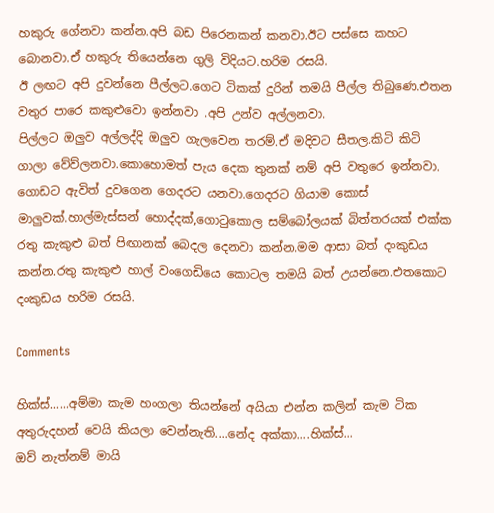හකුරු ගේනවා කන්න.අපි බඩ පිරෙනකන් කනවා.ඊට පස්සෙ කහට බොනවා.ඒ හකුරු තියෙන්නෙ ගුලි විදියට.හරිම රසයි.
ඊ ලඟට අපි දුවන්නෙ පීල්ලට.ගෙට ටිකක් දුරින් තමයි පීල්ල තිබුණෙ.එතන වතුර පාරෙ කකුළුවො ඉන්නවා .අපි උන්ව අල්ලනවා.
පිල්ලට ඔලුව අල්ලද්දි ඔලුව ගැලවෙන තරම්.ඒ මදිවට සීතල.කිටි කිටි ගාලා වේව්ලනවා.කොහොමත් පැය දෙක තුනක් නම් අපි වතුරෙ ඉන්නවා. ගොඩට ඇවිත් දුවගෙන ගෙදරට යනවා.ගෙදරට ගියාම කොස් මාලුවක්.හාල්මැස්සන් හොද්දක්,ගොටුකොල සම්බෝලයක් බිත්තරයක් එක්ක රතු කැකුළු බත් පිඟානක් බෙදල දෙනවා කන්න.මම ආසා බත් දංකුඩය කන්න.රතු කැකුළු හාල් වංගෙඩියෙ කොටල තමයි බත් උයන්නෙ.එතකොට දංකුඩය හරිම රසයි.

Comments

හික්ස්......අම්මා කැම හංගලා තියන්නේ අයියා එන්න කලින් කැම ටික අතුරුදහන් වෙයි කියලා වෙන්නැති....නේද අක්කා....හික්ස්...
ඔව් නැත්නම් මායි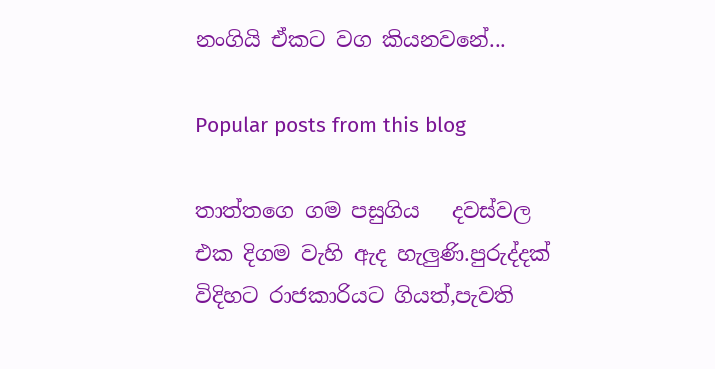නංගියි ඒකට වග කියනවනේ...

Popular posts from this blog

තාත්තගෙ ගම පසුගිය   දවස්වල එක දිගම වැහි ඇද හැලුණි.පුරුද්දක් විදිහට රාජකාරියට ගියත්,පැවති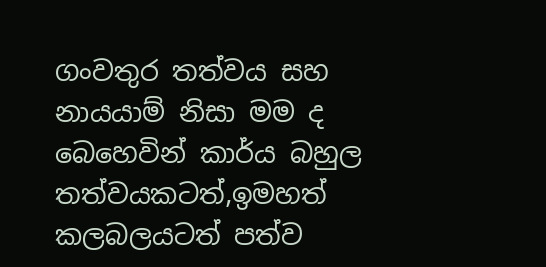ගංවතුර තත්වය සහ නායයාම් නිසා මම ද බෙහෙවින් කාර්ය බහුල තත්වයකටත්,ඉමහත් කලබලයටත් පත්ව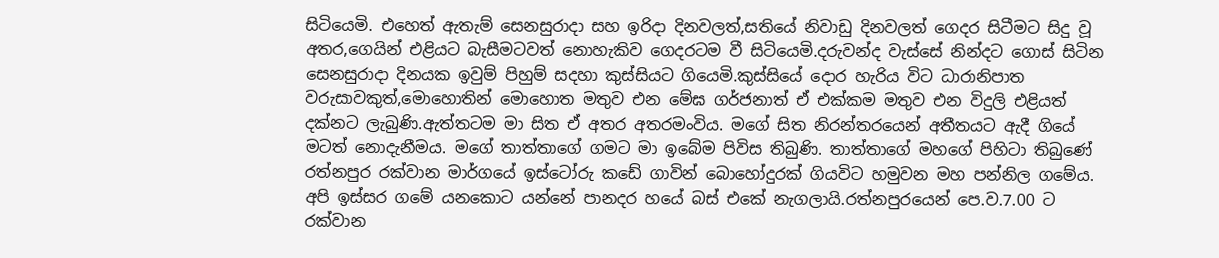සිටියෙමි. එහෙත් ඇතැම් සෙනසුරාදා සහ ඉරිදා දිනවලත්,සතියේ නිවාඩු දිනවලත් ගෙදර සිටීමට සිදු වූ අතර,ගෙයින් එළියට බැසීමටවත් නොහැකිව ගෙදරටම වී සිටියෙමි.දරුවන්ද වැස්සේ නින්දට ගොස් සිටින සෙනසුරාදා දිනයක ඉවුම් පිහුම් සදහා කුස්සියට ගියෙමි.කුස්සියේ දොර හැරිය විට ධාරානිපාත වරුසාවකුත්,මොහොතින් මොහොත මතුව එන මේඝ ගර්ජනාත් ඒ එක්කම මතුව එන විදුලි එළියත් දක්නට ලැබුණි.ඇත්තටම මා සිත ඒ අතර අතරමංවිය. මගේ සිත නිරන්තරයෙන් අතීතයට ඇදී ගියේ මටත් නොදැනීමය. මගේ තාත්තාගේ ගමට මා ඉබේම පිවිස තිබුණි. තාත්තාගේ මහගේ පිහිටා තිබුණේ රත්නපුර රක්වාන මාර්ගයේ ඉස්ටෝරු කඩේ ගාවින් බොහෝදුරක් ගියවිට හමුවන මහ පන්නිල ගමේය. අපි ඉස්සර ගමේ යනකොට යන්නේ පානදර හයේ බස් එකේ නැගලායි.රත්නපුරයෙන් පෙ.ව.7.00 ට රක්වාන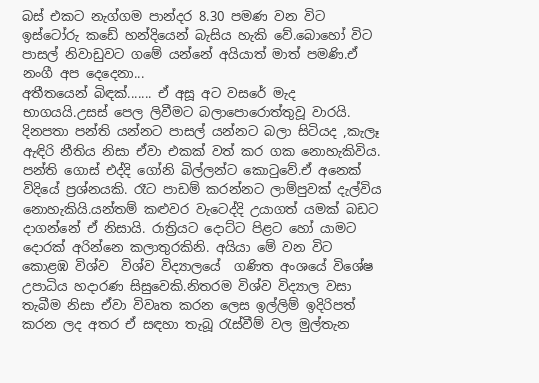බස් එකට නැග්ගම පාන්දර 8.30 පමණ වන විට ඉස්ටෝරු කඩේ හන්දියෙන් බැසිය හැකි වේ.බොහෝ විට පාසල් නිවාඩුවට ගමේ යන්නේ අයියාත් මාත් පමණි.ඒ නංගී අප දෙදෙනා...
අතීතයෙන් බිඳක්....... ඒ අසූ අට වසරේ මැද භාගයයි.උසස් පෙල ලිවීමට බලාපොරොත්තුවූ වාරයි. දිනපතා පන්ති යන්නට පාසල් යන්නට බලා සිටියද ,කැලෑ ඇඳිරි නීතිය නිසා ඒවා එකක් වත් කර ගක නොහැකිවිය. පන්ති ගොස් එද්දි ගෝනි බිල්ලන්ට කොටුවේ.ඒ අනෙක් විදියේ ප්‍රශ්නයකි. රෑට පාඩම් කරන්නට ලාම්පුවක් දැල්විය නොහැකියි.යන්තම් කළුවර වැටෙද්දි උයාගත් යමක් බඩට දාගන්නේ ඒ නිසායි. රාත්‍රියට දොට්ට පිළට හෝ යාමට දොරක් අරින්නෙ කලාතුරකිනි. අයියා මේ වන විට කොළඹ විශ්ව  විශ්ව විද්‍යාලයේ  ගණිත අංශයේ විශේෂ උපාධිය හදාරණ සිසුවෙකි.නිතරම විශ්ව විද්‍යාල වසා තැබීම නිසා ඒවා විවෘත කරන ලෙස ඉල්ලිම් ඉදිරිපත් කරන ලද අතර ඒ සඳහා තැබූ රැස්වීම් වල මුල්තැන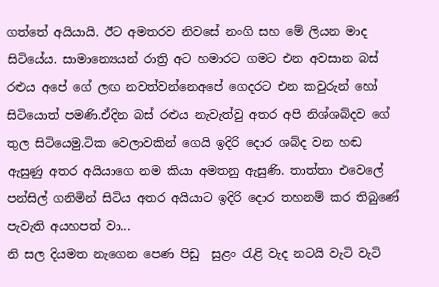ගත්තේ අයියායි. ඊට අමතරව නිවසේ නංගි සහ මේ ලියන මාද සිටියේය. සාමාන්‍යෙයන් රාත්‍රි අට හමාරට ගමට එන අවසාන බස් රළුය අපේ ගේ ලඟ නවත්වන්නෙඅපේ ගෙදරට එන කවුරුන් හෝ සිටියොත් පමණි.ඒදින බස් රළුය නැවැත්වු අතර අපි නිශ්ශබ්දව ගේ තුල සිටියෙමු.ටික වෙලාවකින් ගෙයි ඉදිරි දොර ශබ්ද වන හඬ ඇසුණු අතර අයියාගෙ නම කියා අමතනු ඇසුණි. තාත්තා එවෙලේ පන්සිල් ගනිමින් සිටිය අතර අයියාට ඉදිරි දොර තහනම් කර තිබුණේ පැවැති අයහපත් වා...
නි සල දියමත නැගෙන පෙණ පිඩු  සුළං රැළි වැද නටයි වැටි වැටි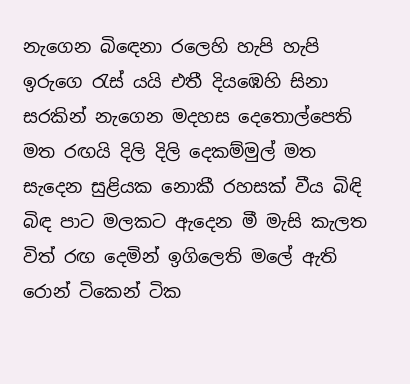නැගෙන බිඳෙනා රලෙහි හැපි හැපි ඉරුගෙ රැස් යයි එතී දියඹෙහි සිනා සරකින් නැගෙන මදහස දෙතොල්පෙති මත රඟයි දිලි දිලි දෙකම්මුල් මත සැදෙන සුළියක නොකී රහසක් වීය බිඳි බිඳ පාට මලකට ඇදෙන මී මැසි කැලත විත් රඟ දෙමින් ඉගිලෙති මලේ ඇති රොන් ටිකෙන් ටික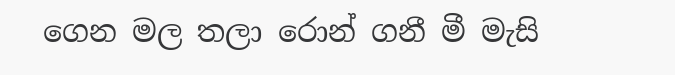ගෙන මල තලා රොන් ගනී මී මැසි